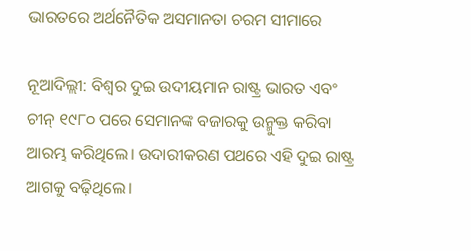ଭାରତରେ ଅର୍ଥନୈତିକ ଅସମାନତା ଚରମ ସୀମାରେ

ନୂଆଦିଲ୍ଲୀ: ବିଶ୍ୱର ଦୁଇ ଉଦୀୟମାନ ରାଷ୍ଟ୍ର ଭାରତ ଏବଂ ଚୀନ୍‌ ୧୯୮୦ ପରେ ସେମାନଙ୍କ ବଜାରକୁ ଉନ୍ମୁକ୍ତ କରିବା ଆରମ୍ଭ କରିଥିଲେ। ଉଦାରୀକରଣ ପଥରେ ଏହି ଦୁଇ ରାଷ୍ଟ୍ର ଆଗକୁ ବଢ଼ିଥିଲେ।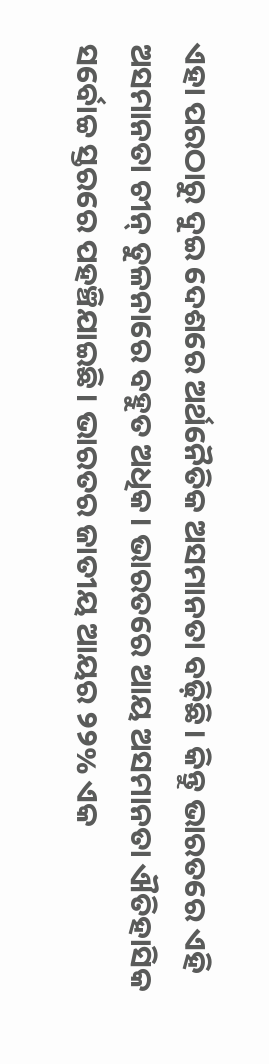ଏହା ପରଠାରୁ ଦୁଇ ଦେଶରେ ଅର୍ଥନୈତିକ ଅସମାନତା ବଢ଼ିଛି। କିନ୍ତୁ ଭାରତରେ ଏହି ଅସମାନତା ଚୀନ୍‌ ତୁଳନାରେ ବହୁତ ଅଧିକ। ଭାରତରେ ଆୟ ଅସମାନତା ଐତିହାସିକ ସର୍ବୋଚ୍ଚ ସ୍ତରରେ ପହଞ୍ଚିଯାଇଛି। ଭାରତର ଜାତୀୟ ଆୟର ୨୨% ଏକ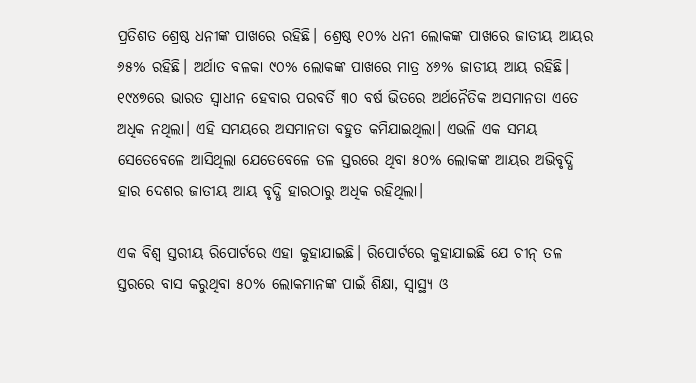ପ୍ରତିଶତ ଶ୍ରେଷ୍ଠ ଧନୀଙ୍କ ପାଖରେ ରହିଛି। ଶ୍ରେଷ୍ଠ ୧୦% ଧନୀ ଲୋକଙ୍କ ପାଖରେ ଜାତୀୟ ଆୟର ୬୫% ରହିଛି। ଅର୍ଥାତ ବଳକା ୯୦% ଲୋକଙ୍କ ପାଖରେ ମାତ୍ର ୪୬% ଜାତୀୟ ଆୟ ରହିଛି। ୧୯୪୭ରେ ଭାରତ ସ୍ୱାଧୀନ ହେବାର ପରବର୍ତି ୩୦ ବର୍ଷ ଭିତରେ ଅର୍ଥନୈତିକ ଅସମାନତା ଏତେ ଅଧିକ ନଥିଲା। ଏହି ସମୟରେ ଅସମାନତା ବହୁତ କମିଯାଇଥିଲା। ଏଭଳି ଏକ ସମୟ ସେତେବେଳେ ଆସିଥିଲା ଯେତେବେଳେ ତଳ ସ୍ତରରେ ଥିବା ୫୦% ଲୋକଙ୍କ ଆୟର ଅଭିବୃଦ୍ଧି ହାର ଦେଶର ଜାତୀୟ ଆୟ ବୃଦ୍ଧି ହାରଠାରୁ ଅଧିକ ରହିଥିଲା।

ଏକ ବିଶ୍ୱ ସ୍ତରୀୟ ରିପୋର୍ଟରେ ଏହା କୁହାଯାଇଛି। ରିପୋର୍ଟରେ କୁହାଯାଇଛି ଯେ ଚୀନ୍‌ ତଳ ସ୍ତରରେ ବାସ କରୁଥିବା ୫୦% ଲୋକମାନଙ୍କ ପାଇଁ ଶିକ୍ଷା, ସ୍ୱାସ୍ଥ୍ୟ ଓ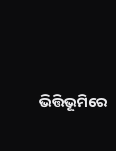ଭିତ୍ତିଭୂମିରେ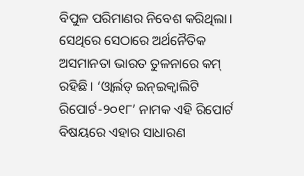ବିପୁଳ ପରିମାଣର ନିବେଶ କରିଥିଲା। ସେଥିରେ ସେଠାରେ ଅର୍ଥନୈତିକ ଅସମାନତା ଭାରତ ତୁଳନାରେ କମ୍‌ ରହିଛି। ‘ଓ୍ଵାର୍ଲଡ୍‌ ଇନ୍‌ଇକ୍ୱାଲିଟି ରିପୋର୍ଟ-୨୦୧୮’ ନାମକ ଏହି ରିପୋର୍ଟ ବିଷୟରେ ଏହାର ସାଧାରଣ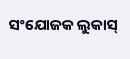ସଂଯୋଜକ ଲୁକାସ୍‌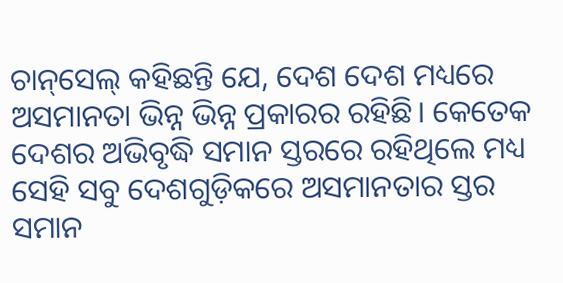ଚାନ୍‌ସେଲ୍‌ କହିଛନ୍ତି ଯେ, ଦେଶ ଦେଶ ମଧ୍ୟରେ ଅସମାନତା ଭିନ୍ନ ଭିନ୍ନ ପ୍ରକାରର ରହିଛି। କେତେକ ଦେଶର ଅଭିବୃଦ୍ଧି ସମାନ ସ୍ତରରେ ରହିଥିଲେ ମଧ୍ୟ ସେହି ସବୁ ଦେଶଗୁଡ଼ିକରେ ଅସମାନତାର ସ୍ତର ସମାନ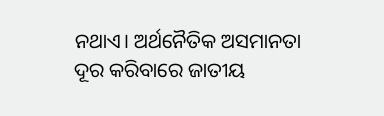ନଥାଏ। ଅର୍ଥନୈତିକ ଅସମାନତା ଦୂର କରିବାରେ ଜାତୀୟ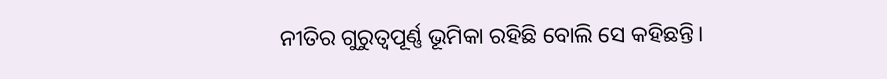ନୀତିର ଗୁରୁତ୍ୱପୂର୍ଣ୍ଣ ଭୂମିକା ରହିଛି ବୋଲି ସେ କହିଛନ୍ତି।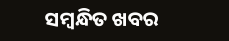ସମ୍ବନ୍ଧିତ ଖବର